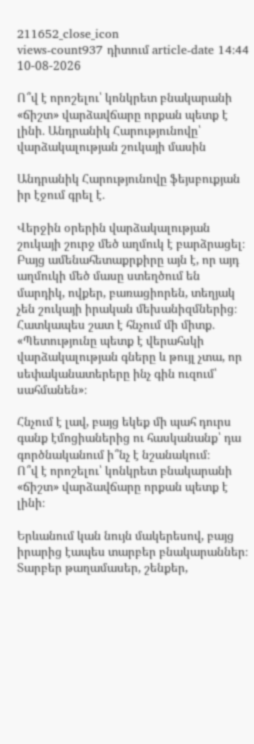211652_close_icon
views-count937 դիտում article-date 14:44 10-08-2026

Ո՞վ է որոշելու՝ կոնկրետ բնակարանի «ճիշտ» վարձավճարը որքան պետք է լինի․ Անդրանիկ Հարությունովը՝ վարձակալության շուկայի մասին

Անդրանիկ Հարությունովը ֆեյսբուքյան իր էջում գրել է․

Վերջին օրերին վարձակալության շուկայի շուրջ մեծ աղմուկ է բարձրացել։ Բայց ամենահետաքրքիրը այն է, որ այդ աղմուկի մեծ մասը ստեղծում են մարդիկ, ովքեր, բառացիորեն, տեղյակ չեն շուկայի իրական մեխանիզմներից։
Հատկապես շատ է հնչում մի միտք․ «Պետությունը պետք է վերահսկի վարձակալության գները և թույլ չտա, որ սեփականատերերը ինչ գին ուզում՝ սահմանեն»։

Հնչում է լավ, բայց եկեք մի պահ դուրս գանք էմոցիաներից ու հասկանանք՝ դա գործնականում ի՞նչ է նշանակում։
Ո՞վ է որոշելու՝ կոնկրետ բնակարանի «ճիշտ» վարձավճարը որքան պետք է լինի։

Երևանում կան նույն մակերեսով, բայց իրարից էապես տարբեր բնակարաններ։ Տարբեր թաղամասեր, շենքեր,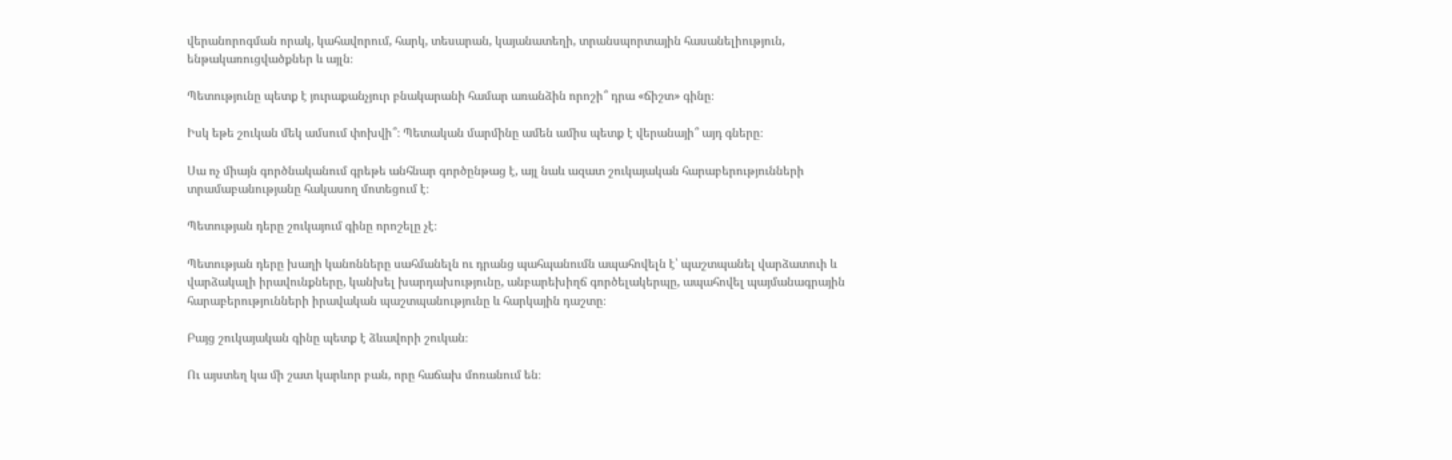վերանորոգման որակ, կահավորում, հարկ, տեսարան, կայանատեղի, տրանսպորտային հասանելիություն, ենթակառուցվածքներ և այլն։

Պետությունը պետք է յուրաքանչյուր բնակարանի համար առանձին որոշի՞ դրա «ճիշտ» գինը։

Իսկ եթե շուկան մեկ ամսում փոխվի՞։ Պետական մարմինը ամեն ամիս պետք է վերանայի՞ այդ գները։

Սա ոչ միայն գործնականում գրեթե անհնար գործընթաց է, այլ նաև ազատ շուկայական հարաբերությունների տրամաբանությանը հակասող մոտեցում է։

Պետության դերը շուկայում գինը որոշելը չէ։

Պետության դերը խաղի կանոնները սահմանելն ու դրանց պահպանումն ապահովելն է՝ պաշտպանել վարձատուի և վարձակալի իրավունքները, կանխել խարդախությունը, անբարեխիղճ գործելակերպը, ապահովել պայմանագրային հարաբերությունների իրավական պաշտպանությունը և հարկային դաշտը։

Բայց շուկայական գինը պետք է ձևավորի շուկան։

Ու այստեղ կա մի շատ կարևոր բան, որը հաճախ մոռանում են։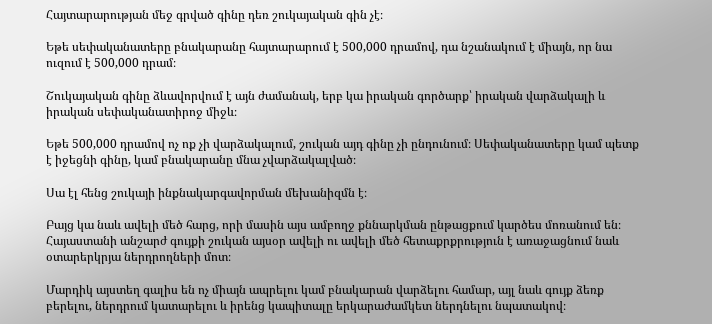Հայտարարության մեջ գրված գինը դեռ շուկայական գին չէ։

Եթե սեփականատերը բնակարանը հայտարարում է 500,000 դրամով, դա նշանակում է միայն, որ նա ուզում է 500,000 դրամ։

Շուկայական գինը ձևավորվում է այն ժամանակ, երբ կա իրական գործարք՝ իրական վարձակալի և իրական սեփականատիրոջ միջև։

Եթե 500,000 դրամով ոչ ոք չի վարձակալում, շուկան այդ գինը չի ընդունում։ Սեփականատերը կամ պետք է իջեցնի գինը, կամ բնակարանը մնա չվարձակալված։

Սա էլ հենց շուկայի ինքնակարգավորման մեխանիզմն է։

Բայց կա նաև ավելի մեծ հարց, որի մասին այս ամբողջ քննարկման ընթացքում կարծես մոռանում են։
Հայաստանի անշարժ գույքի շուկան այսօր ավելի ու ավելի մեծ հետաքրքրություն է առաջացնում նաև օտարերկրյա ներդրողների մոտ։

Մարդիկ այստեղ գալիս են ոչ միայն ապրելու կամ բնակարան վարձելու համար, այլ նաև գույք ձեռք բերելու, ներդրում կատարելու և իրենց կապիտալը երկարաժամկետ ներդնելու նպատակով։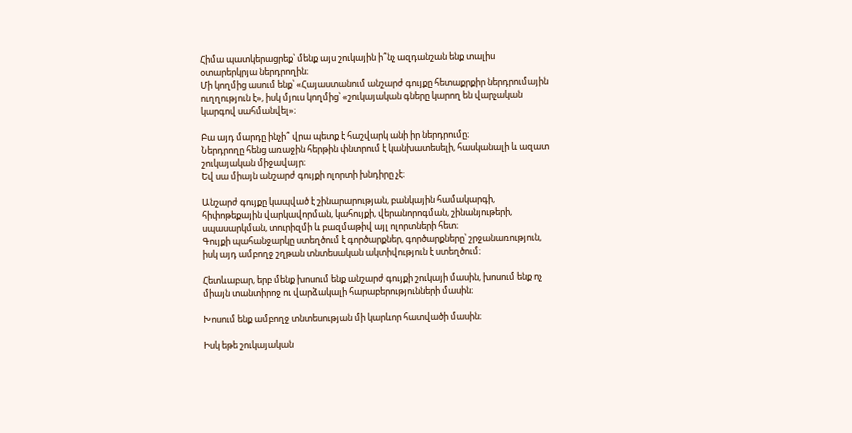Հիմա պատկերացրեք՝ մենք այս շուկային ի՞նչ ազդանշան ենք տալիս օտարերկրյա ներդրողին։
Մի կողմից ասում ենք՝ «Հայաստանում անշարժ գույքը հետաքրքիր ներդրումային ուղղություն է», իսկ մյուս կողմից՝ «շուկայական գները կարող են վարչական կարգով սահմանվել»։

Բա այդ մարդը ինչի՞ վրա պետք է հաշվարկ անի իր ներդրումը։
Ներդրողը հենց առաջին հերթին փնտրում է կանխատեսելի, հասկանալի և ազատ շուկայական միջավայր։
Եվ սա միայն անշարժ գույքի ոլորտի խնդիրը չէ։

Անշարժ գույքը կապված է շինարարության, բանկային համակարգի, հիփոթեքային վարկավորման, կահույքի, վերանորոգման, շինանյութերի, սպասարկման, տուրիզմի և բազմաթիվ այլ ոլորտների հետ։
Գույքի պահանջարկը ստեղծում է գործարքներ, գործարքները՝ շրջանառություն, իսկ այդ ամբողջ շղթան տնտեսական ակտիվություն է ստեղծում։

Հետևաբար, երբ մենք խոսում ենք անշարժ գույքի շուկայի մասին, խոսում ենք ոչ միայն տանտիրոջ ու վարձակալի հարաբերությունների մասին։

Խոսում ենք ամբողջ տնտեսության մի կարևոր հատվածի մասին։

Իսկ եթե շուկայական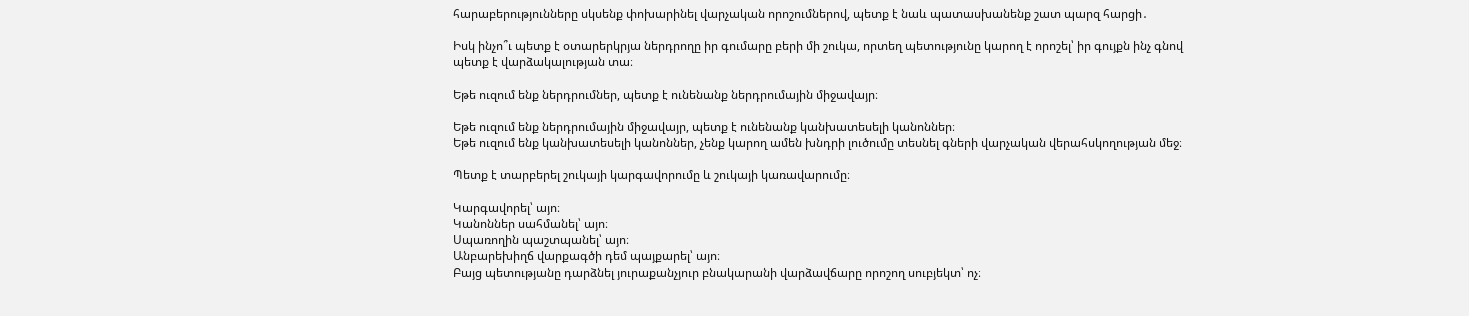հարաբերությունները սկսենք փոխարինել վարչական որոշումներով, պետք է նաև պատասխանենք շատ պարզ հարցի․

Իսկ ինչո՞ւ պետք է օտարերկրյա ներդրողը իր գումարը բերի մի շուկա, որտեղ պետությունը կարող է որոշել՝ իր գույքն ինչ գնով պետք է վարձակալության տա։

Եթե ուզում ենք ներդրումներ, պետք է ունենանք ներդրումային միջավայր։

Եթե ուզում ենք ներդրումային միջավայր, պետք է ունենանք կանխատեսելի կանոններ։
Եթե ուզում ենք կանխատեսելի կանոններ, չենք կարող ամեն խնդրի լուծումը տեսնել գների վարչական վերահսկողության մեջ։

Պետք է տարբերել շուկայի կարգավորումը և շուկայի կառավարումը։

Կարգավորել՝ այո։
Կանոններ սահմանել՝ այո։
Սպառողին պաշտպանել՝ այո։
Անբարեխիղճ վարքագծի դեմ պայքարել՝ այո։
Բայց պետությանը դարձնել յուրաքանչյուր բնակարանի վարձավճարը որոշող սուբյեկտ՝ ոչ։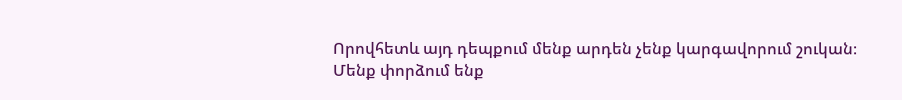Որովհետև այդ դեպքում մենք արդեն չենք կարգավորում շուկան։
Մենք փորձում ենք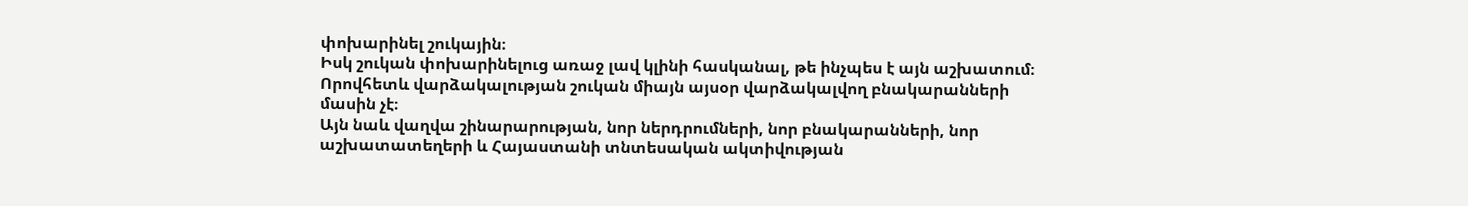փոխարինել շուկային։
Իսկ շուկան փոխարինելուց առաջ լավ կլինի հասկանալ, թե ինչպես է այն աշխատում։
Որովհետև վարձակալության շուկան միայն այսօր վարձակալվող բնակարանների մասին չէ։
Այն նաև վաղվա շինարարության, նոր ներդրումների, նոր բնակարանների, նոր աշխատատեղերի և Հայաստանի տնտեսական ակտիվության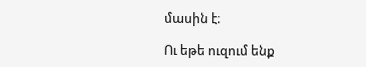մասին է։

Ու եթե ուզում ենք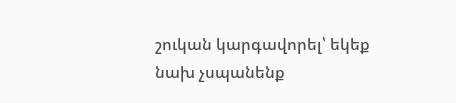շուկան կարգավորել՝ եկեք նախ չսպանենք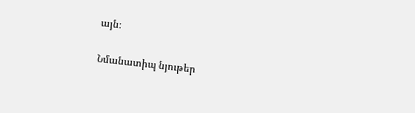այն։

Նմանատիպ նյութեր